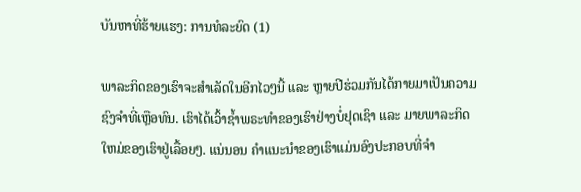ບັນຫາທີ່ຮ້າຍແຮງ: ການທໍລະຍົດ (1)

ພາລະກິດຂອງເຮົາຈະສໍາເລັດໃນອີກໄວໆນີ້ ແລະ ຫຼາຍປີຮ່ວມກັນໄດ້ກາຍມາເປັນຄວາມຊົງຈໍາທີ່ເຫຼືອທົນ. ເຮົາໄດ້ເວົ້າຊໍ້າພຣະທໍາຂອງເຮົາຢ່າງບໍ່ຢຸດເຊົາ ແລະ ມາຍພາລະກິດໃຫມ່ຂອງເຮົາຢູ່ເລື້ອຍໆ. ແນ່ນອນ ຄໍາແນະນໍາຂອງເຮົາແມ່ນອົງປະກອບທີ່ຈຳ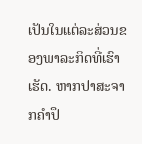ເປັນໃນແຕ່ລະສ່ວນຂອງພາລະກິດທີ່ເຮົາເຮັດ. ຫາກປາສະຈາກຄໍາປຶ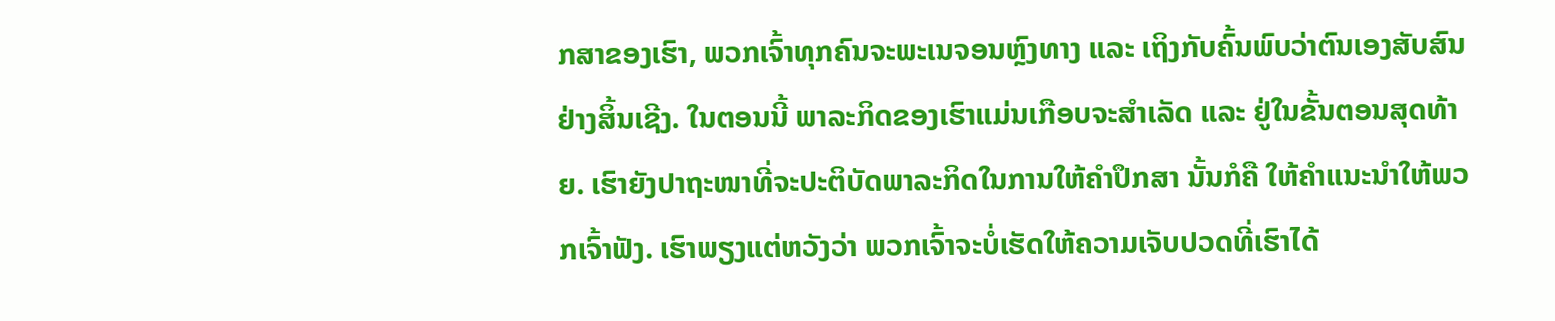ກສາຂອງເຮົາ, ພວກເຈົ້າທຸກຄົນຈະພະເນຈອນຫຼົງທາງ ແລະ ເຖິງກັບຄົ້ນພົບວ່າຕົນເອງສັບສົນຢ່າງສິ້ນເຊີງ. ໃນຕອນນີ້ ພາລະກິດຂອງເຮົາແມ່ນເກືອບຈະສໍາເລັດ ແລະ ຢູ່ໃນຂັ້ນຕອນສຸດທ້າຍ. ເຮົາຍັງປາຖະໜາທີ່ຈະປະຕິບັດພາລະກິດໃນການໃຫ້ຄຳປຶກສາ ນັ້ນກໍຄື ໃຫ້ຄໍາແນະນໍາໃຫ້ພວກເຈົ້າຟັງ. ເຮົາພຽງແຕ່ຫວັງວ່າ ພວກເຈົ້າຈະບໍ່ເຮັດໃຫ້ຄວາມເຈັບປວດທີ່ເຮົາໄດ້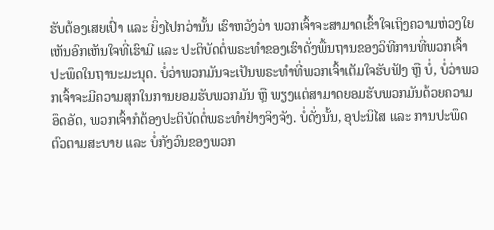ຮັບຕ້ອງເສຍເປົ່າ ແລະ ຍິ່ງໄປກວ່ານັ້ນ ເຮົາຫວັງວ່າ ພວກເຈົ້າຈະສາມາດເຂົ້າໃຈເຖິງຄວາມຫ່ວງໃຍເຫັນອົກເຫັນໃຈທີ່ເຮົາມີ ແລະ ປະຕິບັດຕໍ່ພຣະທຳຂອງເຮົາດັ່ງພື້ນຖານຂອງວິທີການທີ່ພວກເຈົ້າປະພຶດໃນຖານະມະນຸດ. ບໍ່ວ່າພວກມັນຈະເປັນພຣະທໍາທີ່ພວກເຈົ້າເຕັມໃຈຮັບຟັງ ຫຼື ບໍ່, ບໍ່ວ່າພວກເຈົ້າຈະມີຄວາມສຸກໃນການຍອມຮັບພວກມັນ ຫຼື ພຽງແຕ່ສາມາດຍອມຮັບພວກມັນດ້ວຍຄວາມອຶດອັດ, ພວກເຈົ້າກໍຕ້ອງປະຕິບັດຕໍ່ພຣະທໍາຢ່າງຈິງຈັງ. ບໍ່ດັ່ງນັ້ນ, ອຸປະນິໄສ ແລະ ການປະພຶດຕົວຕາມສະບາຍ ແລະ ບໍ່ກັງວົນຂອງພວກ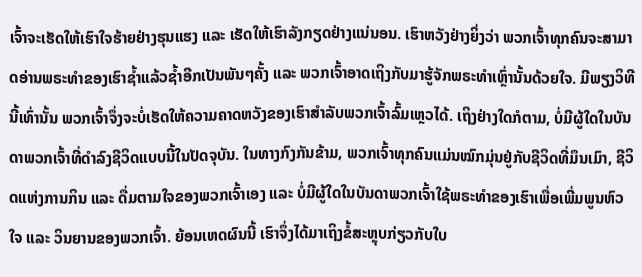ເຈົ້າຈະເຮັດໃຫ້ເຮົາໃຈຮ້າຍຢ່າງຮຸນແຮງ ແລະ ເຮັດໃຫ້ເຮົາລັງກຽດຢ່າງແນ່ນອນ. ເຮົາຫວັງຢ່າງຍິ່ງວ່າ ພວກເຈົ້າທຸກຄົນຈະສາມາດອ່ານພຣະທໍາຂອງເຮົາຊໍ້າແລ້ວຊໍ້າອີກເປັນພັນໆຄັ້ງ ແລະ ພວກເຈົ້າອາດເຖິງກັບມາຮູ້ຈັກພຣະທຳເຫຼົ່ານັ້ນດ້ວຍໃຈ. ມີພຽງວິທີນີ້ເທົ່ານັ້ນ ພວກເຈົ້າຈຶ່ງຈະບໍ່ເຮັດໃຫ້ຄວາມຄາດຫວັງຂອງເຮົາສຳລັບພວກເຈົ້າລົ້ມເຫຼວໄດ້. ເຖິງຢ່າງໃດກໍຕາມ, ບໍ່ມີຜູ້ໃດໃນບັນດາພວກເຈົ້າທີ່ດໍາລົງຊີວິດແບບນີ້ໃນປັດຈຸບັນ. ໃນທາງກົງກັນຂ້າມ, ພວກເຈົ້າທຸກຄົນແມ່ນໝົກມຸ່ນຢູ່ກັບຊີວິດທີ່ມຶນເມົາ, ຊີວິດແຫ່ງການກິນ ແລະ ດື່ມຕາມໃຈຂອງພວກເຈົ້າເອງ ແລະ ບໍ່ມີຜູ້ໃດໃນບັນດາພວກເຈົ້າໃຊ້ພຣະທໍາຂອງເຮົາເພື່ອເພີ່ມພູນຫົວໃຈ ແລະ ວິນຍານຂອງພວກເຈົ້າ. ຍ້ອນເຫດຜົນນີ້ ເຮົາຈຶ່ງໄດ້ມາເຖິງຂໍ້ສະຫຼຸບກ່ຽວກັບໃບ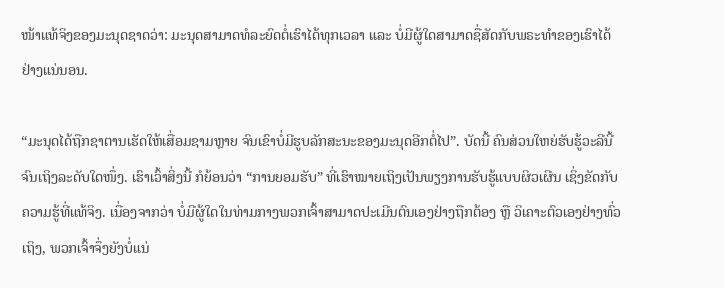ໜ້າແທ້ຈິງຂອງມະນຸດຊາດວ່າ: ມະນຸດສາມາດທໍລະຍົດຕໍ່ເຮົາໄດ້ທຸກເວລາ ແລະ ບໍ່ມີຜູ້ໃດສາມາດຊື່ສັດກັບພຣະທໍາຂອງເຮົາໄດ້ຢ່າງແນ່ນອນ.

“ມະນຸດໄດ້ຖືກຊາຕານເຮັດໃຫ້ເສື່ອມຊາມຫຼາຍ ຈົນເຂົາບໍ່ມີຮູບລັກສະນະຂອງມະນຸດອີກຕໍ່ໄປ”. ບັດນີ້ ຄົນສ່ວນໃຫຍ່ຮັບຮູ້ວະລີນີ້ຈົນເຖິງລະດັບໃດໜຶ່ງ. ເຮົາເວົ້າສິ່ງນີ້ ກໍຍ້ອນວ່າ “ການຍອມຮັບ” ທີ່ເຮົາໝາຍເຖິງເປັນພຽງການຮັບຮູ້ແບບຜິວເຜີນ ເຊິ່ງຂັດກັບຄວາມຮູ້ທີ່ແທ້ຈິງ. ເນື່ອງຈາກວ່າ ບໍ່ມີຜູ້ໃດໃນທ່າມກາງພວກເຈົ້າສາມາດປະເມີນຕົນເອງຢ່າງຖືກຕ້ອງ ຫຼື ວິເຄາະຕົວເອງຢ່າງທົ່ວເຖິງ, ພວກເຈົ້າຈຶ່ງຍັງບໍ່ແນ່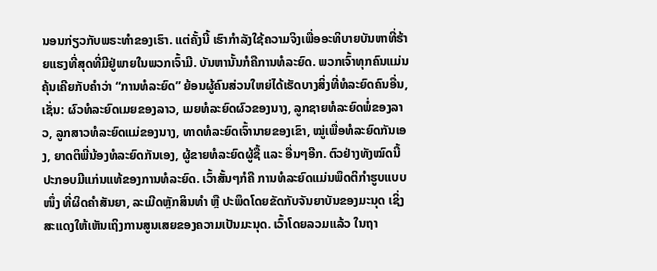ນອນກ່ຽວກັບພຣະທໍາຂອງເຮົາ. ແຕ່ຄັ້ງນີ້ ເຮົາກໍາລັງໃຊ້ຄວາມຈິງເພື່ອອະທິບາຍບັນຫາທີ່ຮ້າຍແຮງທີ່ສຸດທີ່ມີຢູ່ພາຍໃນພວກເຈົ້າມີ. ບັນຫານັ້ນກໍຄືການທໍລະຍົດ. ພວກເຈົ້າທຸກຄົນແມ່ນຄຸ້ນເຄີຍກັບຄໍາວ່າ “ການທໍລະຍົດ” ຍ້ອນຜູ້ຄົນສ່ວນໃຫຍ່ໄດ້ເຮັດບາງສິ່ງທີ່ທໍລະຍົດຄົນອື່ນ, ເຊັ່ນ: ຜົວທໍລະຍົດເມຍຂອງລາວ, ເມຍທໍລະຍົດຜົວຂອງນາງ, ລູກຊາຍທໍລະຍົດພໍ່ຂອງລາວ, ລູກສາວທໍລະຍົດແມ່ຂອງນາງ, ທາດທໍລະຍົດເຈົ້ານາຍຂອງເຂົາ, ໝູ່ເພື່ອທໍລະຍົດກັນເອງ, ຍາດຕິພີ່ນ້ອງທໍລະຍົດກັນເອງ, ຜູ້ຂາຍທໍລະຍົດຜູ້ຊື້ ແລະ ອື່ນໆອີກ. ຕົວຢ່າງທັງໝົດນີ້ປະກອບມີແກ່ນແທ້ຂອງການທໍລະຍົດ. ເວົ້າສັ້ນໆກໍຄື ການທໍລະຍົດແມ່ນພຶດຕິກໍາຮູບແບບໜຶ່ງ ທີ່ຜິດຄຳສັນຍາ, ລະເມີດຫຼັກສິນທໍາ ຫຼື ປະພຶດໂດຍຂັດກັບຈັນຍາບັນຂອງມະນຸດ ເຊິ່ງສະແດງໃຫ້ເຫັນເຖິງການສູນເສຍຂອງຄວາມເປັນມະນຸດ. ເວົ້າໂດຍລວມແລ້ວ ໃນຖາ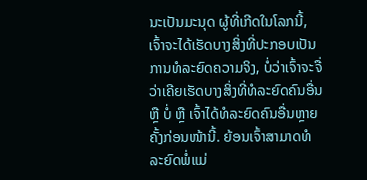ນະເປັນມະນຸດ ຜູ້ທີ່ເກີດໃນໂລກນີ້, ເຈົ້າຈະໄດ້ເຮັດບາງສິ່ງທີ່ປະກອບເປັນການທໍລະຍົດຄວາມຈິງ, ບໍ່ວ່າເຈົ້າຈະຈື່ວ່າເຄີຍເຮັດບາງສິ່ງທີ່ທໍລະຍົດຄົນອື່ນ ຫຼື ບໍ່ ຫຼື ເຈົ້າໄດ້ທໍລະຍົດຄົນອື່ນຫຼາຍຄັ້ງກ່ອນໜ້ານີ້. ຍ້ອນເຈົ້າສາມາດທໍລະຍົດພໍ່ແມ່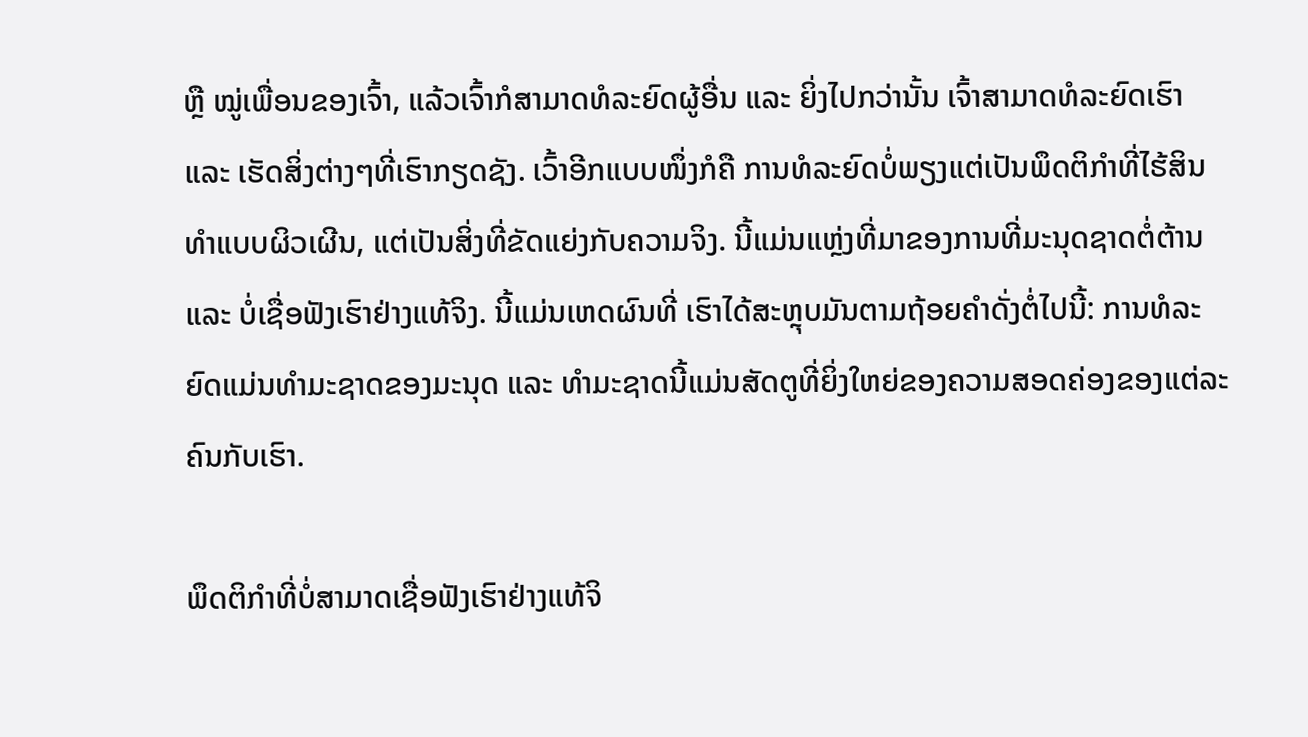ຫຼື ໝູ່ເພື່ອນຂອງເຈົ້າ, ແລ້ວເຈົ້າກໍສາມາດທໍລະຍົດຜູ້ອື່ນ ແລະ ຍິ່ງໄປກວ່ານັ້ນ ເຈົ້າສາມາດທໍລະຍົດເຮົາ ແລະ ເຮັດສິ່ງຕ່າງໆທີ່ເຮົາກຽດຊັງ. ເວົ້າອີກແບບໜຶ່ງກໍຄື ການທໍລະຍົດບໍ່ພຽງແຕ່ເປັນພຶດຕິກຳທີ່ໄຮ້ສິນທຳແບບຜິວເຜີນ, ແຕ່ເປັນສິ່ງທີ່ຂັດແຍ່ງກັບຄວາມຈິງ. ນີ້ແມ່ນແຫຼ່ງທີ່ມາຂອງການທີ່ມະນຸດຊາດຕໍ່ຕ້ານ ແລະ ບໍ່ເຊື່ອຟັງເຮົາຢ່າງແທ້ຈິງ. ນີ້ແມ່ນເຫດຜົນທີ່ ເຮົາໄດ້ສະຫຼຸບມັນຕາມຖ້ອຍຄໍາດັ່ງຕໍ່ໄປນີ້: ການທໍລະຍົດແມ່ນທໍາມະຊາດຂອງມະນຸດ ແລະ ທໍາມະຊາດນີ້ແມ່ນສັດຕູທີ່ຍິ່ງໃຫຍ່ຂອງຄວາມສອດຄ່ອງຂອງແຕ່ລະຄົນກັບເຮົາ.

ພຶດຕິກໍາທີ່ບໍ່ສາມາດເຊື່ອຟັງເຮົາຢ່າງແທ້ຈິ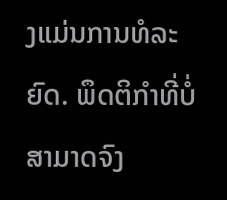ງແມ່ນການທໍລະຍົດ. ພຶດຕິກໍາທີ່ບໍ່ສາມາດຈົງ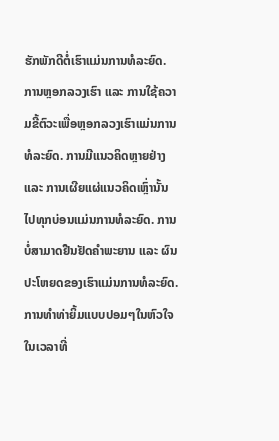ຮັກພັກດີຕໍ່ເຮົາແມ່ນການທໍລະຍົດ. ການຫຼອກລວງເຮົາ ແລະ ການໃຊ້ຄວາມຂີ້ຕົວະເພື່ອຫຼອກລວງເຮົາແມ່ນການທໍລະຍົດ. ການມີແນວຄິດຫຼາຍຢ່າງ ແລະ ການເຜີຍແຜ່ແນວຄິດເຫຼົ່ານັ້ນໄປທຸກບ່ອນແມ່ນການທໍລະຍົດ. ການບໍ່ສາມາດຢືນຢັດຄຳພະຍານ ແລະ ຜົນປະໂຫຍດຂອງເຮົາແມ່ນການທໍລະຍົດ. ການທໍາທ່າຍິ້ມແບບປອມໆໃນຫົວໃຈ ໃນເວລາທີ່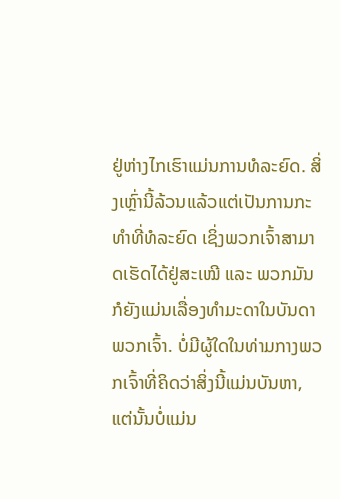ຢູ່ຫ່າງໄກເຮົາແມ່ນການທໍລະຍົດ. ສິ່ງເຫຼົ່ານີ້ລ້ວນແລ້ວແຕ່ເປັນການກະທຳທີ່ທໍລະຍົດ ເຊິ່ງພວກເຈົ້າສາມາດເຮັດໄດ້ຢູ່ສະເໝີ ແລະ ພວກມັນກໍຍັງແມ່ນເລື່ອງທໍາມະດາໃນບັນດາພວກເຈົ້າ. ບໍ່ມີຜູ້ໃດໃນທ່າມກາງພວກເຈົ້າທີ່ຄິດວ່າສິ່ງນີ້ແມ່ນບັນຫາ, ແຕ່ນັ້ນບໍ່ແມ່ນ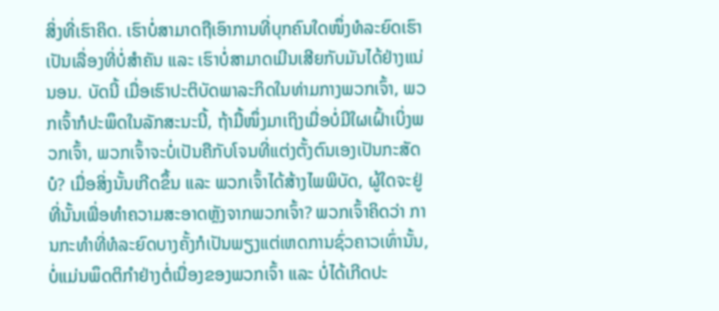ສິ່ງທີ່ເຮົາຄິດ. ເຮົາບໍ່ສາມາດຖືເອົາການທີ່ບຸກຄົນໃດໜຶ່ງທໍລະຍົດເຮົາເປັນເລື່ອງທີ່ບໍ່ສຳຄັນ ແລະ ເຮົາບໍ່ສາມາດເມີນເສີຍກັບມັນໄດ້ຢ່າງແນ່ນອນ. ບັດນີ້ ເມື່ອເຮົາປະຕິບັດພາລະກິດໃນທ່າມກາງພວກເຈົ້າ, ພວກເຈົ້າກໍປະພຶດໃນລັກສະນະນີ້, ຖ້າມື້ໜຶ່ງມາເຖິງເມື່ອບໍ່ມີໃຜເຝົ້າເບິ່ງພວກເຈົ້າ, ພວກເຈົ້າຈະບໍ່ເປັນຄືກັບໂຈນທີ່ແຕ່ງຕັ້ງຕົນເອງເປັນກະສັດບໍ? ເມື່ອສິ່ງນັ້ນເກີດຂຶ້ນ ແລະ ພວກເຈົ້າໄດ້ສ້າງໄພພິບັດ, ຜູ້ໃດຈະຢູ່ທີ່ນັ້ນເພື່ອທຳຄວາມສະອາດຫຼັງຈາກພວກເຈົ້າ? ພວກເຈົ້າຄິດວ່າ ການກະທຳທີ່ທໍລະຍົດບາງຄັ້ງກໍເປັນພຽງແຕ່ເຫດການຊົ່ວຄາວເທົ່ານັ້ນ, ບໍ່ແມ່ນພຶດຕິກໍາຢ່າງຕໍ່ເນື່ອງຂອງພວກເຈົ້າ ແລະ ບໍ່ໄດ້ເກີດປະ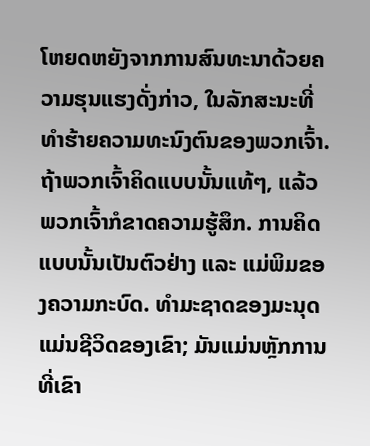ໂຫຍດຫຍັງຈາກການສົນທະນາດ້ວຍຄວາມຮຸນແຮງດັ່ງກ່າວ, ໃນລັກສະນະທີ່ທຳຮ້າຍຄວາມທະນົງຕົນຂອງພວກເຈົ້າ. ຖ້າພວກເຈົ້າຄິດແບບນັ້ນແທ້ໆ, ແລ້ວພວກເຈົ້າກໍຂາດຄວາມຮູ້ສຶກ. ການຄິດແບບນັ້ນເປັນຕົວຢ່າງ ແລະ ແມ່ພິມຂອງຄວາມກະບົດ. ທໍາມະຊາດຂອງມະນຸດແມ່ນຊີວິດຂອງເຂົາ; ມັນແມ່ນຫຼັກການທີ່ເຂົາ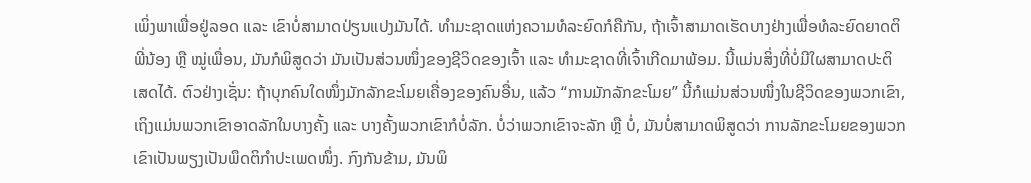ເພິ່ງພາເພື່ອຢູ່ລອດ ແລະ ເຂົາບໍ່ສາມາດປ່ຽນແປງມັນໄດ້. ທຳມະຊາດແຫ່ງຄວາມທໍລະຍົດກໍຄືກັນ, ຖ້າເຈົ້າສາມາດເຮັດບາງຢ່າງເພື່ອທໍລະຍົດຍາດຕິພີ່ນ້ອງ ຫຼື ໝູ່ເພື່ອນ, ມັນກໍພິສູດວ່າ ມັນເປັນສ່ວນໜຶ່ງຂອງຊີວິດຂອງເຈົ້າ ແລະ ທໍາມະຊາດທີ່ເຈົ້າເກີດມາພ້ອມ. ນີ້ແມ່ນສິ່ງທີ່ບໍ່ມີໃຜສາມາດປະຕິເສດໄດ້. ຕົວຢ່າງເຊັ່ນ: ຖ້າບຸກຄົນໃດໜຶ່ງມັກລັກຂະໂມຍເຄື່ອງຂອງຄົນອື່ນ, ແລ້ວ “ການມັກລັກຂະໂມຍ” ນີ້ກໍແມ່ນສ່ວນໜຶ່ງໃນຊີວິດຂອງພວກເຂົາ, ເຖິງແມ່ນພວກເຂົາອາດລັກໃນບາງຄັ້ງ ແລະ ບາງຄັ້ງພວກເຂົາກໍບໍ່ລັກ. ບໍ່ວ່າພວກເຂົາຈະລັກ ຫຼື ບໍ່, ມັນບໍ່ສາມາດພິສູດວ່າ ການລັກຂະໂມຍຂອງພວກເຂົາເປັນພຽງເປັນພຶດຕິກຳປະເພດໜຶ່ງ. ກົງກັນຂ້າມ, ມັນພິ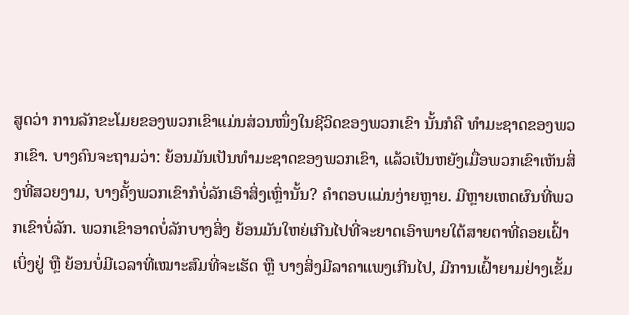ສູດວ່າ ການລັກຂະໂມຍຂອງພວກເຂົາແມ່ນສ່ວນໜຶ່ງໃນຊີວິດຂອງພວກເຂົາ ນັ້ນກໍຄື ທໍາມະຊາດຂອງພວກເຂົາ. ບາງຄົນຈະຖາມວ່າ: ຍ້ອນມັນເປັນທໍາມະຊາດຂອງພວກເຂົາ, ແລ້ວເປັນຫຍັງເມື່ອພວກເຂົາເຫັນສິ່ງທີ່ສວຍງາມ, ບາງຄັ້ງພວກເຂົາກໍບໍ່ລັກເອົາສິ່ງເຫຼົ່ານັ້ນ? ຄໍາຕອບແມ່ນງ່າຍຫຼາຍ. ມີຫຼາຍເຫດຜົນທີ່ພວກເຂົາບໍ່ລັກ. ພວກເຂົາອາດບໍ່ລັກບາງສິ່ງ ຍ້ອນມັນໃຫຍ່ເກີນໄປທີ່ຈະຍາດເອົາພາຍໃຕ້ສາຍຕາທີ່ຄອຍເຝົ້າເບິ່ງຢູ່ ຫຼື ຍ້ອນບໍ່ມີເວລາທີ່ເໝາະສົມທີ່ຈະເຮັດ ຫຼື ບາງສິ່ງມີລາຄາແພງເກີນໄປ, ມີການເຝົ້າຍາມຢ່າງເຂັ້ມ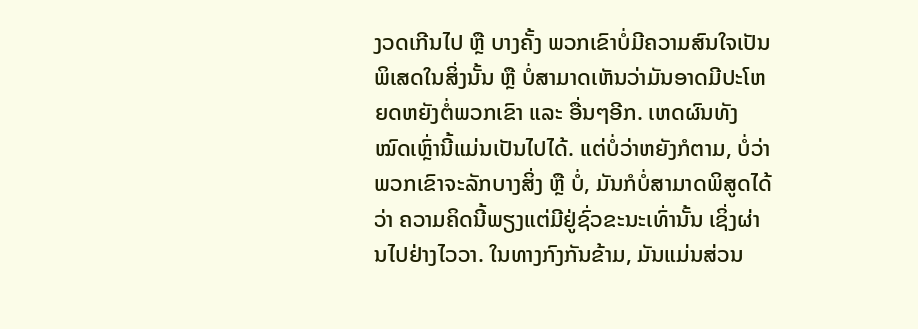ງວດເກີນໄປ ຫຼື ບາງຄັ້ງ ພວກເຂົາບໍ່ມີຄວາມສົນໃຈເປັນພິເສດໃນສິ່ງນັ້ນ ຫຼື ບໍ່ສາມາດເຫັນວ່າມັນອາດມີປະໂຫຍດຫຍັງຕໍ່ພວກເຂົາ ແລະ ອື່ນໆອີກ. ເຫດຜົນທັງໝົດເຫຼົ່ານີ້ແມ່ນເປັນໄປໄດ້. ແຕ່ບໍ່ວ່າຫຍັງກໍຕາມ, ບໍ່ວ່າພວກເຂົາຈະລັກບາງສິ່ງ ຫຼື ບໍ່, ມັນກໍບໍ່ສາມາດພິສູດໄດ້ວ່າ ຄວາມຄິດນີ້ພຽງແຕ່ມີຢູ່ຊົ່ວຂະນະເທົ່ານັ້ນ ເຊິ່ງຜ່ານໄປຢ່າງໄວວາ. ໃນທາງກົງກັນຂ້າມ, ມັນແມ່ນສ່ວນ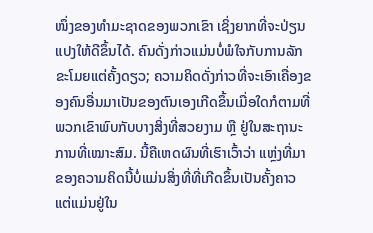ໜຶ່ງຂອງທໍາມະຊາດຂອງພວກເຂົາ ເຊິ່ງຍາກທີ່ຈະປ່ຽນແປງໃຫ້ດີຂຶ້ນໄດ້. ຄົນດັ່ງກ່າວແມ່ນບໍ່ພໍໃຈກັບການລັກຂະໂມຍແຕ່ຄັ້ງດຽວ; ຄວາມຄິດດັ່ງກ່າວທີ່ຈະເອົາເຄື່ອງຂອງຄົນອື່ນມາເປັນຂອງຕົນເອງເກີດຂຶ້ນເມື່ອໃດກໍຕາມທີ່ພວກເຂົາພົບກັບບາງສິ່ງທີ່ສວຍງາມ ຫຼື ຢູ່ໃນສະຖານະການທີ່ເໝາະສົມ. ນີ້ຄືເຫດຜົນທີ່ເຮົາເວົ້າວ່າ ແຫຼ່ງທີ່ມາຂອງຄວາມຄິດນີ້ບໍ່ແມ່ນສິ່ງທີ່ທີ່ເກີດຂຶ້ນເປັນຄັ້ງຄາວ ແຕ່ແມ່ນຢູ່ໃນ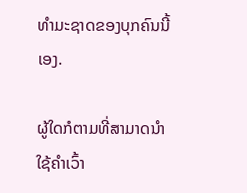ທໍາມະຊາດຂອງບຸກຄົນນີ້ເອງ.

ຜູ້ໃດກໍຕາມທີ່ສາມາດນໍາໃຊ້ຄໍາເວົ້າ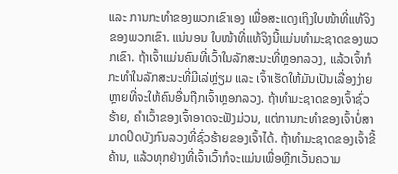ແລະ ການກະທໍາຂອງພວກເຂົາເອງ ເພື່ອສະແດງເຖິງໃບໜ້າທີ່ແທ້ຈິງຂອງພວກເຂົາ. ແນ່ນອນ ໃບໜ້າທີ່ແທ້ຈິງນີ້ແມ່ນທໍາມະຊາດຂອງພວກເຂົາ. ຖ້າເຈົ້າແມ່ນຄົນທີ່ເວົ້າໃນລັກສະນະທີ່ຫຼອກລວງ, ແລ້ວເຈົ້າກໍກະທຳໃນລັກສະນະທີ່ມີເລ່ຫຼ່ຽມ ແລະ ເຈົ້າເຮັດໃຫ້ມັນເປັນເລື່ອງງ່າຍຫຼາຍທີ່ຈະໃຫ້ຄົນອື່ນຖືກເຈົ້າຫຼອກລວງ. ຖ້າທໍາມະຊາດຂອງເຈົ້າຊົ່ວຮ້າຍ, ຄໍາເວົ້າຂອງເຈົ້າອາດຈະຟັງມ່ວນ, ແຕ່ການກະທໍາຂອງເຈົ້າບໍ່ສາມາດປິດບັງກົນລວງທີ່ຊົ່ວຮ້າຍຂອງເຈົ້າໄດ້. ຖ້າທໍາມະຊາດຂອງເຈົ້າຂີ້ຄ້ານ, ແລ້ວທຸກຢ່າງທີ່ເຈົ້າເວົ້າກໍຈະແມ່ນເພື່ອຫຼີກເວັ້ນຄວາມ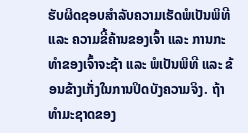ຮັບຜິດຊອບສຳລັບຄວາມເຮັດພໍເປັນພິທີ ແລະ ຄວາມຂີ້ຄ້ານຂອງເຈົ້າ ແລະ ການກະທໍາຂອງເຈົ້າຈະຊ້າ ແລະ ພໍເປັນພິທີ ແລະ ຂ້ອນຂ້າງເກັ່ງໃນການປິດບັງຄວາມຈິງ. ຖ້າທໍາມະຊາດຂອງ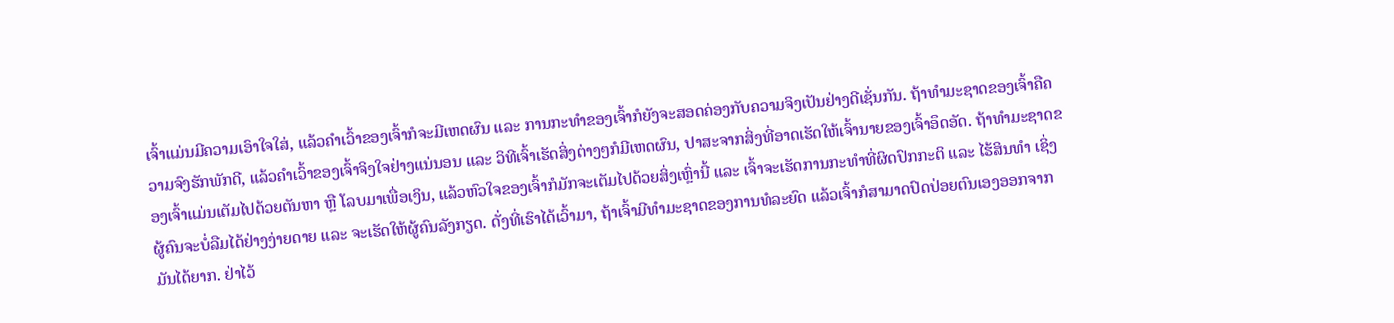ເຈົ້າແມ່ນມີຄວາມເອົາໃຈໃສ່, ແລ້ວຄໍາເວົ້າຂອງເຈົ້າກໍຈະມີເຫດຜົນ ແລະ ການກະທໍາຂອງເຈົ້າກໍຍັງຈະສອດຄ່ອງກັບຄວາມຈິງເປັນຢ່າງດີເຊັ່ນກັນ. ຖ້າທໍາມະຊາດຂອງເຈົ້າຄືຄວາມຈົງຮັກພັກດີ, ແລ້ວຄໍາເວົ້າຂອງເຈົ້າຈິງໃຈຢ່າງແນ່ນອນ ແລະ ວິທີເຈົ້າເຮັດສິ່ງຕ່າງໆກໍມີເຫດຜົນ, ປາສະຈາກສິ່ງທີ່ອາດເຮັດໃຫ້ເຈົ້ານາຍຂອງເຈົ້າອຶດອັດ. ຖ້າທໍາມະຊາດຂອງເຈົ້າແມ່ນເຕັມໄປດ້ວຍຕັນຫາ ຫຼື ໂລບມາເພື່ອເງິນ, ແລ້ວຫົວໃຈຂອງເຈົ້າກໍມັກຈະເຕັມໄປດ້ວຍສິ່ງເຫຼົ່ານີ້ ແລະ ເຈົ້າຈະເຮັດການກະທຳທີ່ຜິດປົກກະຕິ ແລະ ໄຮ້ສິນທຳ ເຊິ່ງຜູ້ຄົນຈະບໍ່ລືມໄດ້ຢ່າງງ່າຍດາຍ ແລະ ຈະເຮັດໃຫ້ຜູ້ຄົນລັງກຽດ. ດັ່ງທີ່ເຮົາໄດ້ເວົ້າມາ, ຖ້າເຈົ້າມີທໍາມະຊາດຂອງການທໍລະຍົດ ແລ້ວເຈົ້າກໍສາມາດປົດປ່ອຍຕົນເອງອອກຈາກມັນໄດ້ຍາກ. ຢ່າໄວ້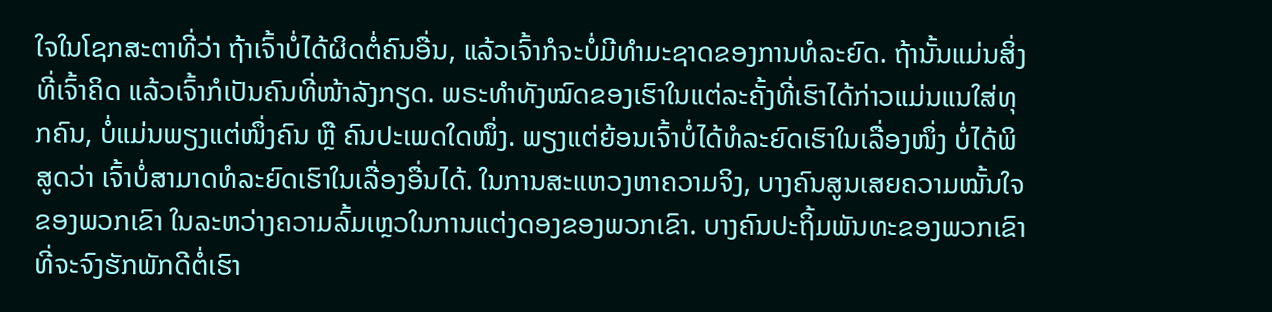ໃຈໃນໂຊກສະຕາທີ່ວ່າ ຖ້າເຈົ້າບໍ່ໄດ້ຜິດຕໍ່ຄົນອື່ນ, ແລ້ວເຈົ້າກໍຈະບໍ່ມີທໍາມະຊາດຂອງການທໍລະຍົດ. ຖ້ານັ້ນແມ່ນສິ່ງທີ່ເຈົ້າຄິດ ແລ້ວເຈົ້າກໍເປັນຄົນທີ່ໜ້າລັງກຽດ. ພຣະທໍາທັງໝົດຂອງເຮົາໃນແຕ່ລະຄັ້ງທີ່ເຮົາໄດ້ກ່າວແມ່ນແນໃສ່ທຸກຄົນ, ບໍ່ແມ່ນພຽງແຕ່ໜຶ່ງຄົນ ຫຼື ຄົນປະເພດໃດໜຶ່ງ. ພຽງແຕ່ຍ້ອນເຈົ້າບໍ່ໄດ້ທໍລະຍົດເຮົາໃນເລື່ອງໜຶ່ງ ບໍ່ໄດ້ພິສູດວ່າ ເຈົ້າບໍ່ສາມາດທໍລະຍົດເຮົາໃນເລື່ອງອື່ນໄດ້. ໃນການສະແຫວງຫາຄວາມຈິງ, ບາງຄົນສູນເສຍຄວາມໝັ້ນໃຈຂອງພວກເຂົາ ໃນລະຫວ່າງຄວາມລົ້ມເຫຼວໃນການແຕ່ງດອງຂອງພວກເຂົາ. ບາງຄົນປະຖິ້ມພັນທະຂອງພວກເຂົາທີ່ຈະຈົງຮັກພັກດີຕໍ່ເຮົາ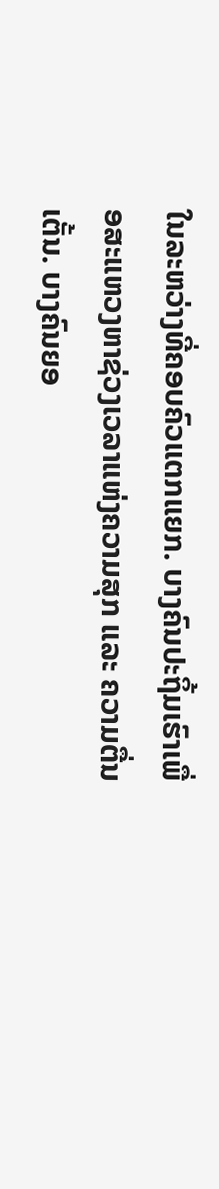ໃນລະຫວ່າງທີ່ຄອບຄົວແຕກແຍກ. ບາງຄົນປະຖິ້ມເຮົາເພື່ອສະແຫວງຫາຊ່ວງເວລາແຫ່ງຄວາມສຸກ ແລະ ຄວາມຕື່ນເຕັ້ນ. ບາງຄົນຍອ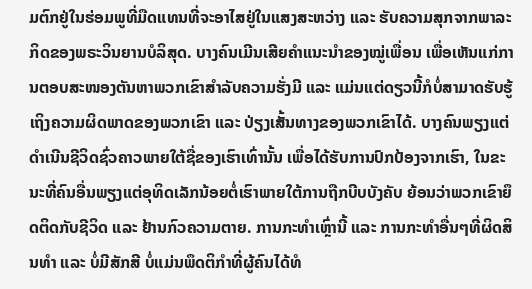ມຕົກຢູ່ໃນຮ່ອມພູທີ່ມືດແທນທີ່ຈະອາໄສຢູ່ໃນແສງສະຫວ່າງ ແລະ ຮັບຄວາມສຸກຈາກພາລະກິດຂອງພຣະວິນຍານບໍລິສຸດ. ບາງຄົນເມີນເສີຍຄໍາແນະນໍາຂອງໝູ່ເພື່ອນ ເພື່ອເຫັນແກ່ການຕອບສະໜອງຕັນຫາພວກເຂົາສໍາລັບຄວາມຮັ່ງມີ ແລະ ແມ່ນແຕ່ດຽວນີ້ກໍບໍ່ສາມາດຮັບຮູ້ເຖິງຄວາມຜິດພາດຂອງພວກເຂົາ ແລະ ປ່ຽງເສັ້ນທາງຂອງພວກເຂົາໄດ້. ບາງຄົນພຽງແຕ່ດໍາເນີນຊີວິດຊົ່ວຄາວພາຍໃຕ້ຊື່ຂອງເຮົາເທົ່ານັ້ນ ເພື່ອໄດ້ຮັບການປົກປ້ອງຈາກເຮົາ, ໃນຂະນະທີ່ຄົນອື່ນພຽງແຕ່ອຸທິດເລັກນ້ອຍຕໍ່ເຮົາພາຍໃຕ້ການຖືກບີບບັງຄັບ ຍ້ອນວ່າພວກເຂົາຍຶດຕິດກັບຊີວິດ ແລະ ຢ້ານກົວຄວາມຕາຍ. ການກະທໍາເຫຼົ່ານີ້ ແລະ ການກະທໍາອື່ນໆທີ່ຜິດສິນທໍາ ແລະ ບໍ່ມີສັກສີ ບໍ່ແມ່ນພຶດຕິກໍາທີ່ຜູ້ຄົນໄດ້ທໍ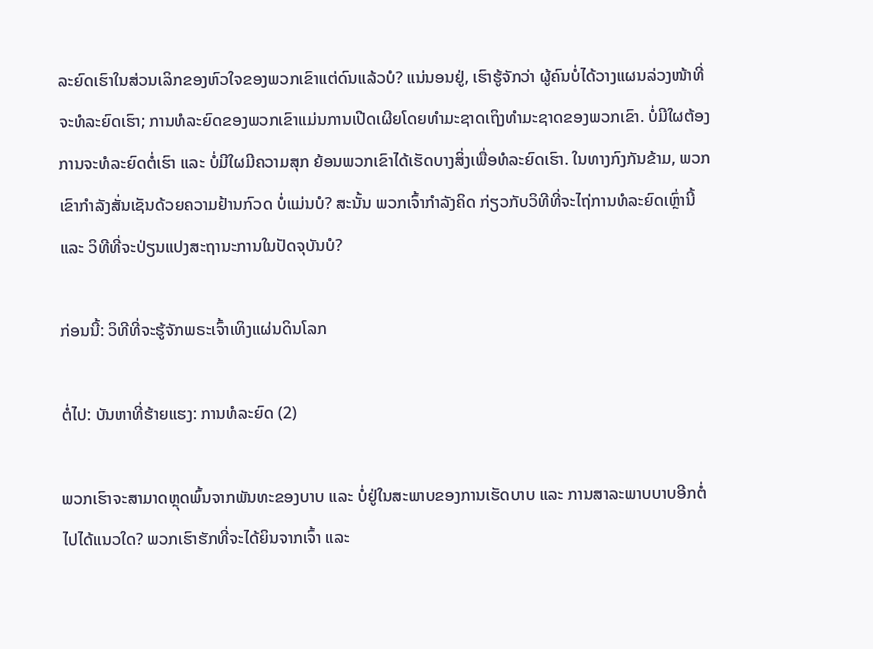ລະຍົດເຮົາໃນສ່ວນເລິກຂອງຫົວໃຈຂອງພວກເຂົາແຕ່ດົນແລ້ວບໍ? ແນ່ນອນຢູ່, ເຮົາຮູ້ຈັກວ່າ ຜູ້ຄົນບໍ່ໄດ້ວາງແຜນລ່ວງໜ້າທີ່ຈະທໍລະຍົດເຮົາ; ການທໍລະຍົດຂອງພວກເຂົາແມ່ນການເປີດເຜີຍໂດຍທຳມະຊາດເຖິງທຳມະຊາດຂອງພວກເຂົາ. ບໍ່ມີໃຜຕ້ອງການຈະທໍລະຍົດຕໍ່ເຮົາ ແລະ ບໍ່ມີໃຜມີຄວາມສຸກ ຍ້ອນພວກເຂົາໄດ້ເຮັດບາງສິ່ງເພື່ອທໍລະຍົດເຮົາ. ໃນທາງກົງກັນຂ້າມ, ພວກເຂົາກໍາລັງສັ່ນເຊັນດ້ວຍຄວາມຢ້ານກົວດ ບໍ່ແມ່ນບໍ? ສະນັ້ນ ພວກເຈົ້າກໍາລັງຄິດ ກ່ຽວກັບວິທີທີ່ຈະໄຖ່ການທໍລະຍົດເຫຼົ່ານີ້ ແລະ ວິທີທີ່ຈະປ່ຽນແປງສະຖານະການໃນປັດຈຸບັນບໍ?

ກ່ອນນີ້: ວິທີທີ່ຈະຮູ້ຈັກພຣະເຈົ້າເທິງແຜ່ນດິນໂລກ

ຕໍ່ໄປ: ບັນຫາທີ່ຮ້າຍແຮງ: ການທໍລະຍົດ (2)

ພວກເຮົາຈະສາມາດຫຼຸດພົ້ນຈາກພັນທະຂອງບາບ ແລະ ບໍ່ຢູ່ໃນສະພາບຂອງການເຮັດບາບ ແລະ ການສາລະພາບບາບອີກຕໍ່ໄປໄດ້ແນວໃດ? ພວກເຮົາຮັກທີ່ຈະໄດ້ຍິນຈາກເຈົ້າ ແລະ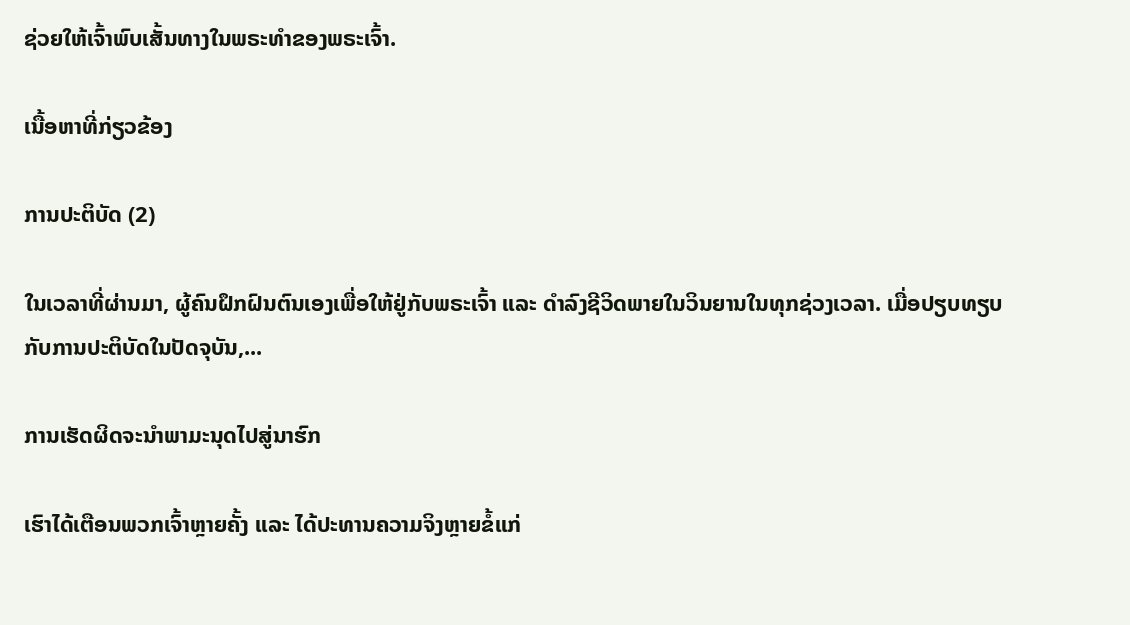ຊ່ວຍໃຫ້ເຈົ້າພົບເສັ້ນທາງໃນພຣະທຳຂອງພຣະເຈົ້າ.

ເນື້ອຫາທີ່ກ່ຽວຂ້ອງ

ການປະຕິບັດ (2)

ໃນເວລາທີ່ຜ່ານມາ, ຜູ້ຄົນຝຶກຝົນຕົນເອງເພື່ອໃຫ້ຢູ່ກັບພຣະເຈົ້າ ແລະ ດຳລົງຊີວິດພາຍໃນວິນຍານໃນທຸກຊ່ວງເວລາ. ເມື່ອປຽບທຽບກັບການປະຕິບັດໃນປັດຈຸບັນ,...

ການເຮັດຜິດຈະນໍາພາມະນຸດໄປສູ່ນາຮົກ

ເຮົາໄດ້ເຕືອນພວກເຈົ້າຫຼາຍຄັ້ງ ແລະ ໄດ້ປະທານຄວາມຈິງຫຼາຍຂໍ້ແກ່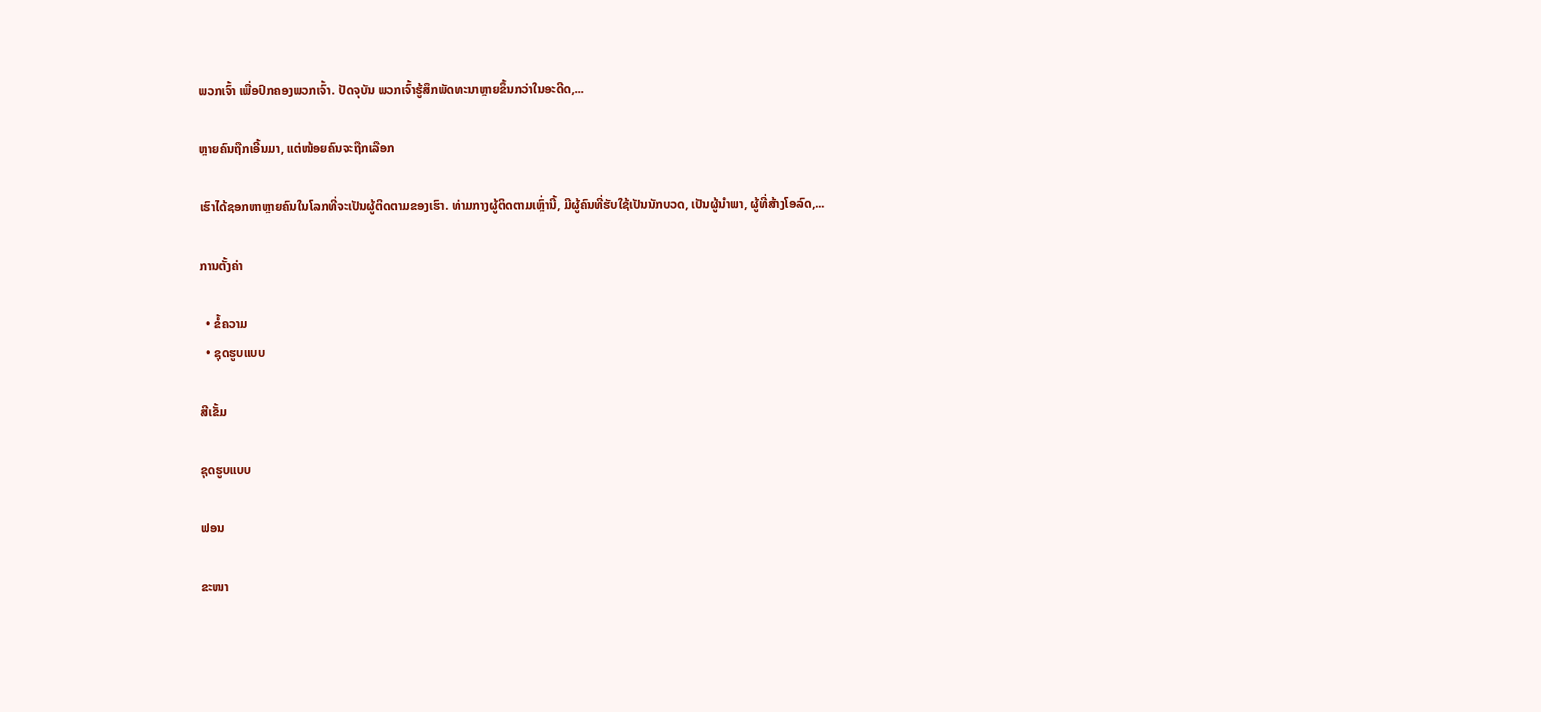ພວກເຈົ້າ ເພື່ອປົກຄອງພວກເຈົ້າ. ປັດຈຸບັນ ພວກເຈົ້າຮູ້ສຶກພັດທະນາຫຼາຍຂຶ້ນກວ່າໃນອະດີດ,...

ຫຼາຍຄົນຖືກເອີ້ນມາ, ແຕ່ໜ້ອຍຄົນຈະຖືກເລືອກ

ເຮົາໄດ້ຊອກຫາຫຼາຍຄົນໃນໂລກທີ່ຈະເປັນຜູ້ຕິດຕາມຂອງເຮົາ. ທ່າມກາງຜູ້ຕິດຕາມເຫຼົ່ານີ້, ມີຜູ້ຄົນທີ່ຮັບໃຊ້ເປັນນັກບວດ, ເປັນຜູ້ນໍາພາ, ຜູ້ທີ່ສ້າງໂອລົດ,...

ການຕັ້ງຄ່າ

  • ຂໍ້ຄວາມ
  • ຊຸດຮູບແບບ

ສີເຂັ້ມ

ຊຸດຮູບແບບ

ຟອນ

ຂະໜາ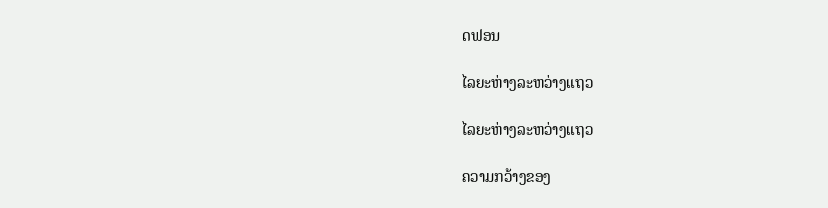ດຟອນ

ໄລຍະຫ່າງລະຫວ່າງແຖວ

ໄລຍະຫ່າງລະຫວ່າງແຖວ

ຄວາມກວ້າງຂອງ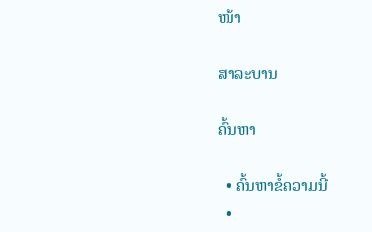ໜ້າ

ສາລະບານ

ຄົ້ນຫາ

  • ຄົ້ນຫາຂໍ້ຄວາມນີ້
  •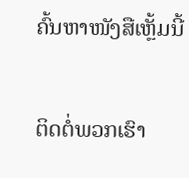ຄົ້ນຫາໜັງສືເຫຼັ້ມນີ້

ຕິດຕໍ່ພວກເຮົາ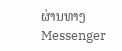ຜ່ານທາງ Messenger